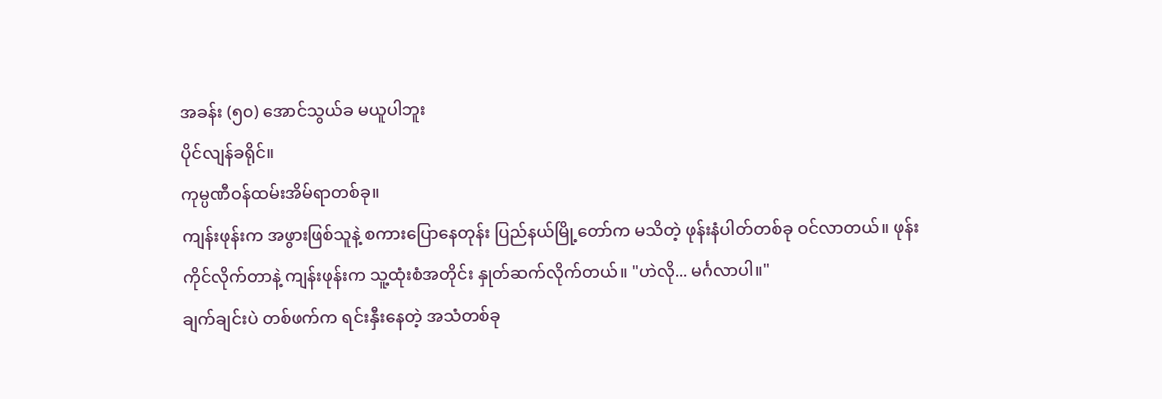အခန်း (၅၀) အောင်သွယ်ခ မယူပါဘူး
ပိုင်လျန်ခရိုင်။
ကုမ္ပဏီဝန်ထမ်းအိမ်ရာတစ်ခု။
ကျန်းဖုန်းက အဖွားဖြစ်သူနဲ့ စကားပြောနေတုန်း ပြည်နယ်မြို့တော်က မသိတဲ့ ဖုန်းနံပါတ်တစ်ခု ဝင်လာတယ်။ ဖုန်းကိုင်လိုက်တာနဲ့ ကျန်းဖုန်းက သူ့ထုံးစံအတိုင်း နှုတ်ဆက်လိုက်တယ်။ "ဟဲလို... မင်္ဂလာပါ။"
ချက်ချင်းပဲ တစ်ဖက်က ရင်းနှီးနေတဲ့ အသံတစ်ခု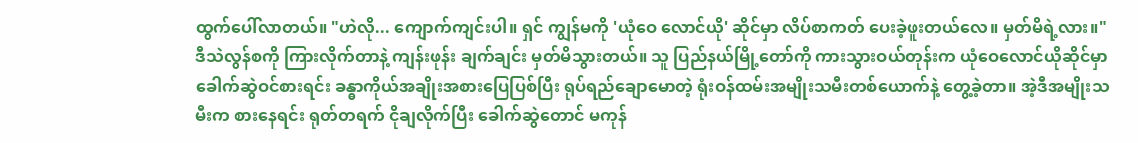ထွက်ပေါ်လာတယ်။ "ဟဲလို... ကျောက်ကျင်းပါ။ ရှင် ကျွန်မကို 'ယုံဝေ လောင်ယို' ဆိုင်မှာ လိပ်စာကတ် ပေးခဲ့ဖူးတယ်လေ။ မှတ်မိရဲ့လား။"
ဒီသဲလွန်စကို ကြားလိုက်တာနဲ့ ကျန်းဖုန်း ချက်ချင်း မှတ်မိသွားတယ်။ သူ ပြည်နယ်မြို့တော်ကို ကားသွားဝယ်တုန်းက ယုံဝေလောင်ယိုဆိုင်မှာ ခေါက်ဆွဲဝင်စားရင်း ခန္ဓာကိုယ်အချိုးအစားပြေပြစ်ပြီး ရုပ်ရည်ချောမောတဲ့ ရုံးဝန်ထမ်းအမျိုးသမီးတစ်ယောက်နဲ့ တွေ့ခဲ့တာ။ အဲ့ဒီအမျိုးသမီးက စားနေရင်း ရုတ်တရက် ငိုချလိုက်ပြီး ခေါက်ဆွဲတောင် မကုန်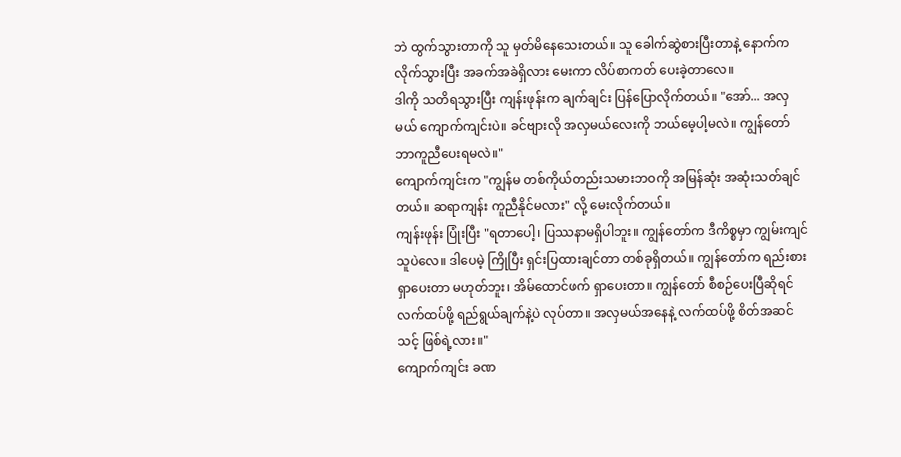ဘဲ ထွက်သွားတာကို သူ မှတ်မိနေသေးတယ်။ သူ ခေါက်ဆွဲစားပြီးတာနဲ့ နောက်ကလိုက်သွားပြီး အခက်အခဲရှိလား မေးကာ လိပ်စာကတ် ပေးခဲ့တာလေ။
ဒါကို သတိရသွားပြီး ကျန်းဖုန်းက ချက်ချင်း ပြန်ပြောလိုက်တယ်။ "အော်... အလှမယ် ကျောက်ကျင်းပဲ။ ခင်ဗျားလို အလှမယ်လေးကို ဘယ်မေ့ပါ့မလဲ။ ကျွန်တော် ဘာကူညီပေးရမလဲ။"
ကျောက်ကျင်းက "ကျွန်မ တစ်ကိုယ်တည်းသမားဘဝကို အမြန်ဆုံး အဆုံးသတ်ချင်တယ်။ ဆရာကျန်း ကူညီနိုင်မလား" လို့ မေးလိုက်တယ်။
ကျန်းဖုန်း ပြုံးပြီး "ရတာပေါ့၊ ပြဿနာမရှိပါဘူး။ ကျွန်တော်က ဒီကိစ္စမှာ ကျွမ်းကျင်သူပဲလေ။ ဒါပေမဲ့ ကြိုပြီး ရှင်းပြထားချင်တာ တစ်ခုရှိတယ်။ ကျွန်တော်က ရည်းစားရှာပေးတာ မဟုတ်ဘူး၊ အိမ်ထောင်ဖက် ရှာပေးတာ။ ကျွန်တော် စီစဉ်ပေးပြီဆိုရင် လက်ထပ်ဖို့ ရည်ရွယ်ချက်နဲ့ပဲ လုပ်တာ။ အလှမယ်အနေနဲ့ လက်ထပ်ဖို့ စိတ်အဆင်သင့် ဖြစ်ရဲ့လား။"
ကျောက်ကျင်း ခဏ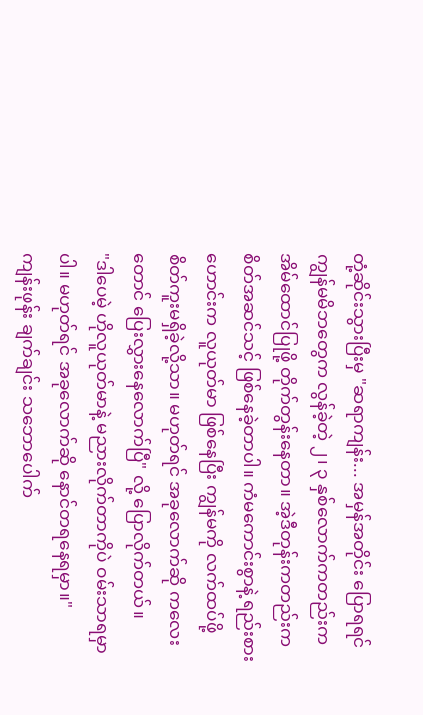တုံ့ဆိုင်းသွားပြီးမှ "ဆရာကျန်း... အမှန်အတိုင်း ပြောရရင် ကျွန်မမိဘတွေက လွန်ခဲ့တဲ့ ၂၊ ၃ နှစ်လောက်ကတည်းက အိမ်ထောင်ပြုဖို့ တိုက်တွန်းနေတာ။ အဲ့ဒီတုန်းကတည်းက စိတ်အဆင်သင့် ဖြစ်နေခဲ့တာပါ။ ကံမကောင်းစွာနဲ့ ရည်းစားဟောင်းက လူယုတ်မာ ဖြစ်နေပြီး ကျွန်မကို လက်ထပ်ဖို့ စိတ်ကူးမရှိခဲ့လို့သာ။ မဟုတ်ရင် အခုလောက်ဆို ကလေးတောင် ပြေးလွှားနေလောက်ပြီ" လို့ ပြောလိုက်တယ်။
"ဒါပေမဲ့ ဟိုလူယုတ်မာနဲ့ မညားလိုက်တာကိုပဲ ဝမ်းသာရမှာပါ။ မဟုတ်ရင် အခုလောက်ဆို နောင်တရနေရမှာ။"
ကျန်းဖုန်း ချက်ချင်း သဘောပေါက်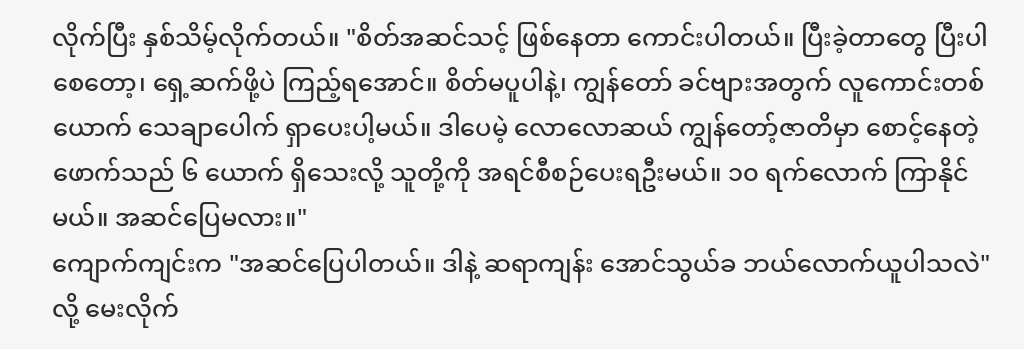လိုက်ပြီး နှစ်သိမ့်လိုက်တယ်။ "စိတ်အဆင်သင့် ဖြစ်နေတာ ကောင်းပါတယ်။ ပြီးခဲ့တာတွေ ပြီးပါစေတော့၊ ရှေ့ဆက်ဖို့ပဲ ကြည့်ရအောင်။ စိတ်မပူပါနဲ့၊ ကျွန်တော် ခင်ဗျားအတွက် လူကောင်းတစ်ယောက် သေချာပေါက် ရှာပေးပါ့မယ်။ ဒါပေမဲ့ လောလောဆယ် ကျွန်တော့်ဇာတိမှာ စောင့်နေတဲ့ ဖောက်သည် ၆ ယောက် ရှိသေးလို့ သူတို့ကို အရင်စီစဉ်ပေးရဦးမယ်။ ၁၀ ရက်လောက် ကြာနိုင်မယ်။ အဆင်ပြေမလား။"
ကျောက်ကျင်းက "အဆင်ပြေပါတယ်။ ဒါနဲ့ ဆရာကျန်း အောင်သွယ်ခ ဘယ်လောက်ယူပါသလဲ" လို့ မေးလိုက်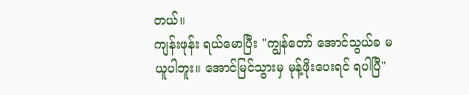တယ်။
ကျန်းဖုန်း ရယ်မောပြီး "ကျွန်တော် အောင်သွယ်ခ မယူပါဘူး။ အောင်မြင်သွားမှ မုန့်ဖိုးပေးရင် ရပါပြီ"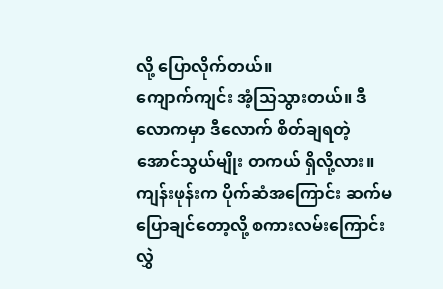လို့ ပြောလိုက်တယ်။
ကျောက်ကျင်း အံ့သြသွားတယ်။ ဒီလောကမှာ ဒီလောက် စိတ်ချရတဲ့ အောင်သွယ်မျိုး တကယ် ရှိလို့လား။
ကျန်းဖုန်းက ပိုက်ဆံအကြောင်း ဆက်မပြောချင်တော့လို့ စကားလမ်းကြောင်း လွှဲ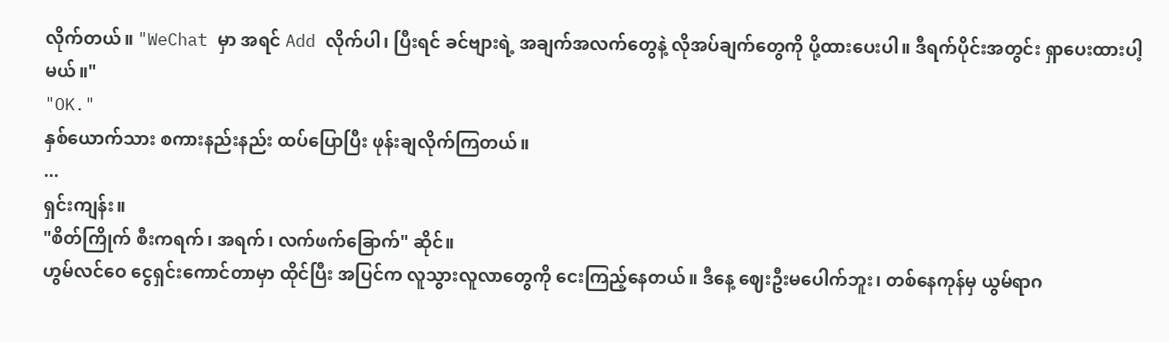လိုက်တယ်။ "WeChat မှာ အရင် Add လိုက်ပါ၊ ပြီးရင် ခင်ဗျားရဲ့ အချက်အလက်တွေနဲ့ လိုအပ်ချက်တွေကို ပို့ထားပေးပါ။ ဒီရက်ပိုင်းအတွင်း ရှာပေးထားပါ့မယ်။"
"OK."
နှစ်ယောက်သား စကားနည်းနည်း ထပ်ပြောပြီး ဖုန်းချလိုက်ကြတယ်။
...
ရှင်းကျန်း။
"စိတ်ကြိုက် စီးကရက်၊ အရက်၊ လက်ဖက်ခြောက်" ဆိုင်။
ဟွမ်လင်ဝေ ငွေရှင်းကောင်တာမှာ ထိုင်ပြီး အပြင်က လူသွားလူလာတွေကို ငေးကြည့်နေတယ်။ ဒီနေ့ ဈေးဦးမပေါက်ဘူး၊ တစ်နေကုန်မှ ယွမ်ရာဂ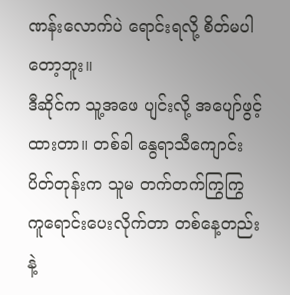ဏန်းလောက်ပဲ ရောင်းရလို့ စိတ်မပါတော့ဘူး။
ဒီဆိုင်က သူ့အဖေ ပျင်းလို့ အပျော်ဖွင့်ထားတာ။ တစ်ခါ နွေရာသီကျောင်းပိတ်တုန်းက သူမ တက်တက်ကြွကြွ ကူရောင်းပေးလိုက်တာ တစ်နေ့တည်းနဲ့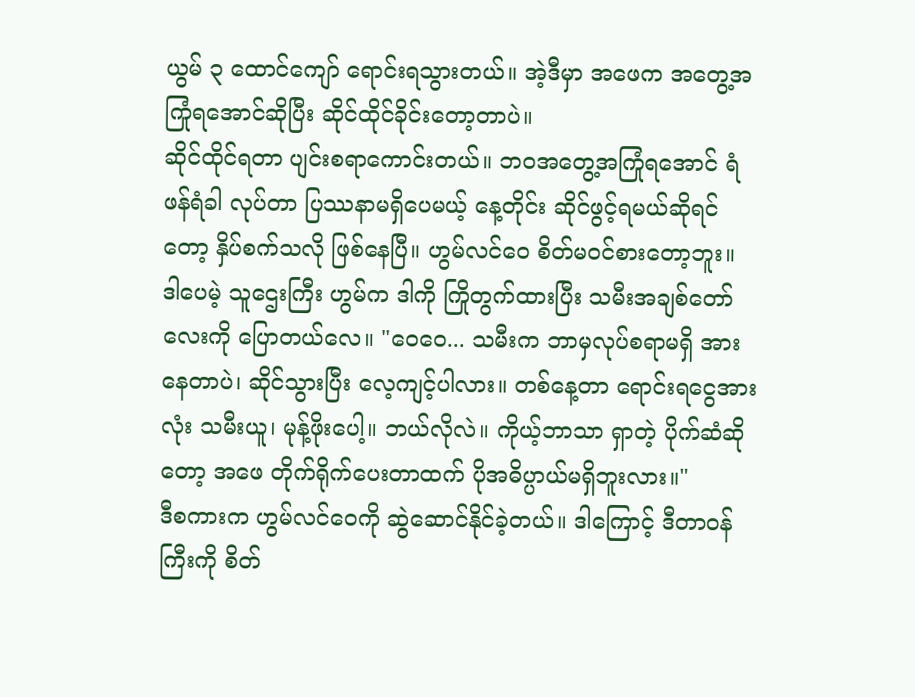ယွမ် ၃ ထောင်ကျော် ရောင်းရသွားတယ်။ အဲ့ဒီမှာ အဖေက အတွေ့အကြုံရအောင်ဆိုပြီး ဆိုင်ထိုင်ခိုင်းတော့တာပဲ။
ဆိုင်ထိုင်ရတာ ပျင်းစရာကောင်းတယ်။ ဘဝအတွေ့အကြုံရအောင် ရံဖန်ရံခါ လုပ်တာ ပြဿနာမရှိပေမယ့် နေ့တိုင်း ဆိုင်ဖွင့်ရမယ်ဆိုရင်တော့ နှိပ်စက်သလို ဖြစ်နေပြီ။ ဟွမ်လင်ဝေ စိတ်မဝင်စားတော့ဘူး။
ဒါပေမဲ့ သူဌေးကြီး ဟွမ်က ဒါကို ကြိုတွက်ထားပြီး သမီးအချစ်တော်လေးကို ပြောတယ်လေ။ "ဝေဝေ... သမီးက ဘာမှလုပ်စရာမရှိ အားနေတာပဲ၊ ဆိုင်သွားပြီး လေ့ကျင့်ပါလား။ တစ်နေ့တာ ရောင်းရငွေအားလုံး သမီးယူ၊ မုန့်ဖိုးပေါ့။ ဘယ်လိုလဲ။ ကိုယ့်ဘာသာ ရှာတဲ့ ပိုက်ဆံဆိုတော့ အဖေ တိုက်ရိုက်ပေးတာထက် ပိုအဓိပ္ပာယ်မရှိဘူးလား။"
ဒီစကားက ဟွမ်လင်ဝေကို ဆွဲဆောင်နိုင်ခဲ့တယ်။ ဒါကြောင့် ဒီတာဝန်ကြီးကို စိတ်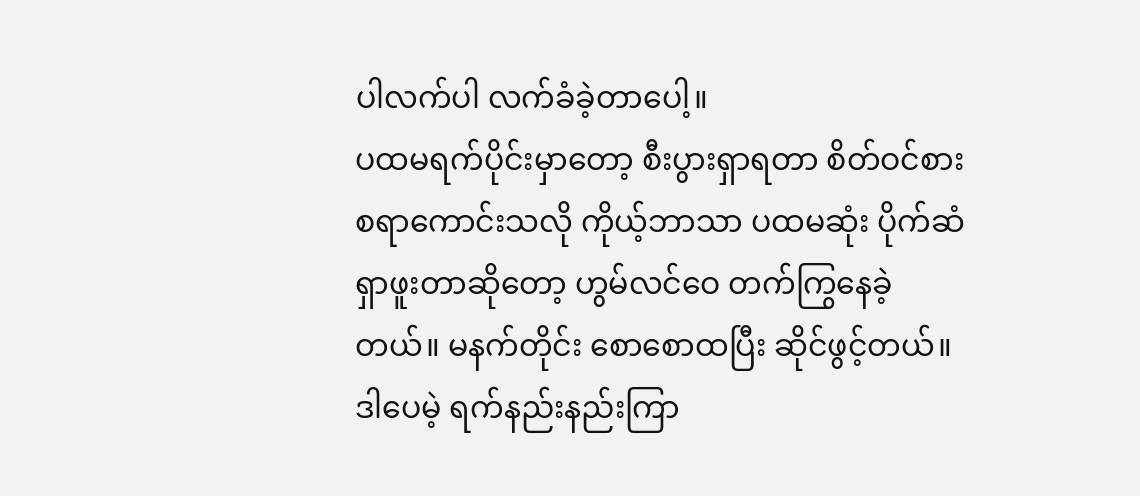ပါလက်ပါ လက်ခံခဲ့တာပေါ့။
ပထမရက်ပိုင်းမှာတော့ စီးပွားရှာရတာ စိတ်ဝင်စားစရာကောင်းသလို ကိုယ့်ဘာသာ ပထမဆုံး ပိုက်ဆံရှာဖူးတာဆိုတော့ ဟွမ်လင်ဝေ တက်ကြွနေခဲ့တယ်။ မနက်တိုင်း စောစောထပြီး ဆိုင်ဖွင့်တယ်။ ဒါပေမဲ့ ရက်နည်းနည်းကြာ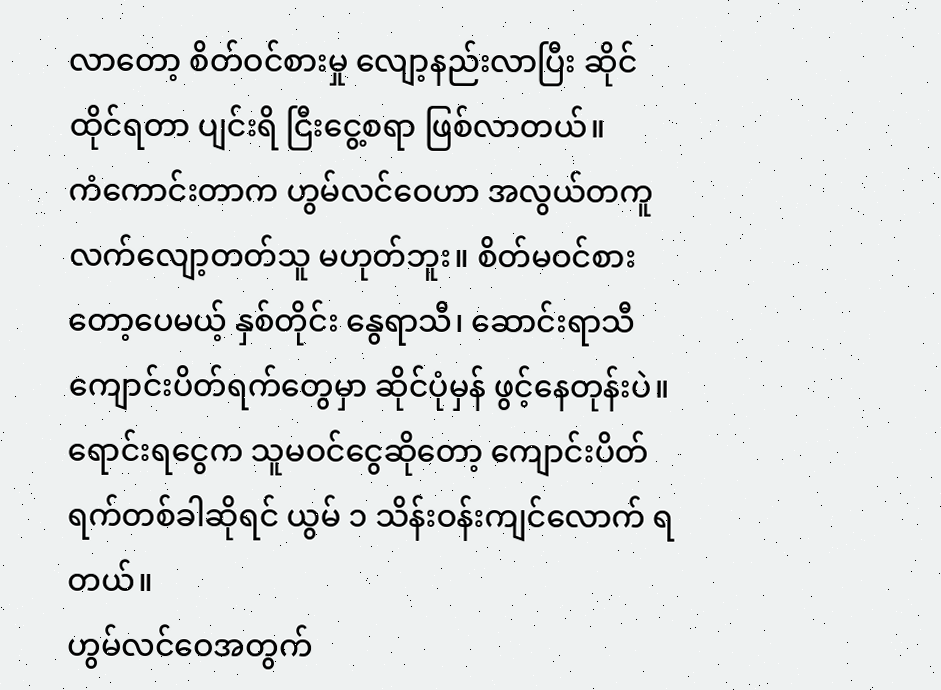လာတော့ စိတ်ဝင်စားမှု လျော့နည်းလာပြီး ဆိုင်ထိုင်ရတာ ပျင်းရိ ငြီးငွေ့စရာ ဖြစ်လာတယ်။
ကံကောင်းတာက ဟွမ်လင်ဝေဟာ အလွယ်တကူ လက်လျော့တတ်သူ မဟုတ်ဘူး။ စိတ်မဝင်စားတော့ပေမယ့် နှစ်တိုင်း နွေရာသီ၊ ဆောင်းရာသီ ကျောင်းပိတ်ရက်တွေမှာ ဆိုင်ပုံမှန် ဖွင့်နေတုန်းပဲ။ ရောင်းရငွေက သူမဝင်ငွေဆိုတော့ ကျောင်းပိတ်ရက်တစ်ခါဆိုရင် ယွမ် ၁ သိန်းဝန်းကျင်လောက် ရတယ်။
ဟွမ်လင်ဝေအတွက်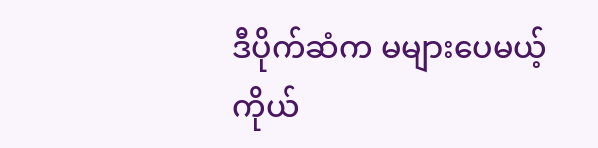ဒီပိုက်ဆံက မများပေမယ့် ကိုယ်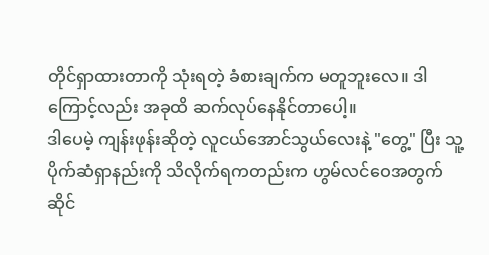တိုင်ရှာထားတာကို သုံးရတဲ့ ခံစားချက်က မတူဘူးလေ။ ဒါကြောင့်လည်း အခုထိ ဆက်လုပ်နေနိုင်တာပေါ့။
ဒါပေမဲ့ ကျန်းဖုန်းဆိုတဲ့ လူငယ်အောင်သွယ်လေးနဲ့ "တွေ့" ပြီး သူ့ပိုက်ဆံရှာနည်းကို သိလိုက်ရကတည်းက ဟွမ်လင်ဝေအတွက် ဆိုင်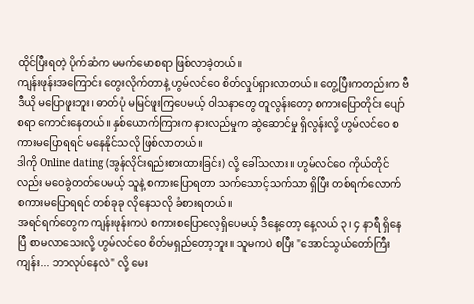ထိုင်ပြီးရတဲ့ ပိုက်ဆံက မမက်မောစရာ ဖြစ်လာခဲ့တယ်။
ကျန်းဖုန်းအကြောင်း တွေးလိုက်တာနဲ့ ဟွမ်လင်ဝေ စိတ်လှုပ်ရှားလာတယ်။ တွေ့ပြီးကတည်းက ဗီဒီယို မပြောဖူးဘူး၊ ဓာတ်ပုံ မမြင်ဖူးကြပေမယ့် ဝါသနာတွေ တူလွန်းတော့ စကားပြောတိုင်း ပျော်စရာ ကောင်းနေတယ်။ နှစ်ယောက်ကြားက နားလည်မှုက ဆွဲဆောင်မှု ရှိလွန်းလို့ ဟွမ်လင်ဝေ စကားမပြောရရင် မနေနိုင်သလို ဖြစ်လာတယ်။
ဒါကို Online dating (အွန်လိုင်းရည်းစားထားခြင်း) လို့ ခေါ်သလား။ ဟွမ်လင်ဝေ ကိုယ်တိုင်လည်း မဝေခွဲတတ်ပေမယ့် သူနဲ့ စကားပြောရတာ သက်သောင့်သက်သာ ရှိပြီး တစ်ရက်လောက် စကားမပြောရရင် တစ်ခုခု လိုနေသလို ခံစားရတယ်။
အရင်ရက်တွေက ကျန်းဖုန်းကပဲ စကားစပြောလေ့ရှိပေမယ့် ဒီနေ့တော့ နေ့လယ် ၃၊ ၄ နာရီ ရှိနေပြီ စာမလာသေးလို့ ဟွမ်လင်ဝေ စိတ်မရှည်တော့ဘူး။ သူမကပဲ စပြီး "အောင်သွယ်တော်ကြီး ကျန်း... ဘာလုပ်နေလဲ" လို့ မေး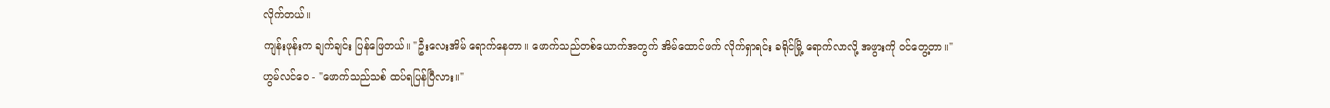လိုက်တယ်။
ကျန်းဖုန်းက ချက်ချင်း ပြန်ဖြေတယ်။ "ဦးလေးအိမ် ရောက်နေတာ။ ဖောက်သည်တစ်ယောက်အတွက် အိမ်ထောင်ဖက် လိုက်ရှာရင်း ခရိုင်မြို့ ရောက်လာလို့ အဖွားကို ဝင်တွေ့တာ။"
ဟွမ်လင်ဝေ - "ဖောက်သည်သစ် ထပ်ရပြန်ပြီလား။"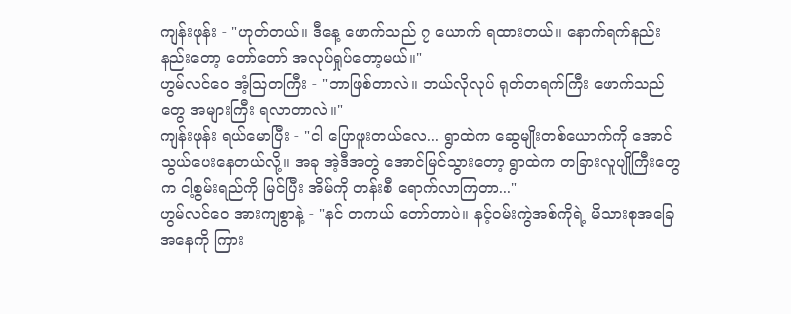ကျန်းဖုန်း - "ဟုတ်တယ်။ ဒီနေ့ ဖောက်သည် ၇ ယောက် ရထားတယ်။ နောက်ရက်နည်းနည်းတော့ တော်တော် အလုပ်ရှုပ်တော့မယ်။"
ဟွမ်လင်ဝေ အံ့သြတကြီး - "ဘာဖြစ်တာလဲ။ ဘယ်လိုလုပ် ရုတ်တရက်ကြီး ဖောက်သည်တွေ အများကြီး ရလာတာလဲ။"
ကျန်းဖုန်း ရယ်မောပြီး - "ငါ ပြောဖူးတယ်လေ... ရွာထဲက ဆွေမျိုးတစ်ယောက်ကို အောင်သွယ်ပေးနေတယ်လို့။ အခု အဲ့ဒီအတွဲ အောင်မြင်သွားတော့ ရွာထဲက တခြားလူပျိုကြီးတွေက ငါ့စွမ်းရည်ကို မြင်ပြီး အိမ်ကို တန်းစီ ရောက်လာကြတာ..."
ဟွမ်လင်ဝေ အားကျစွာနဲ့ - "နင် တကယ် တော်တာပဲ။ နင့်ဝမ်းကွဲအစ်ကိုရဲ့ မိသားစုအခြေအနေကို ကြား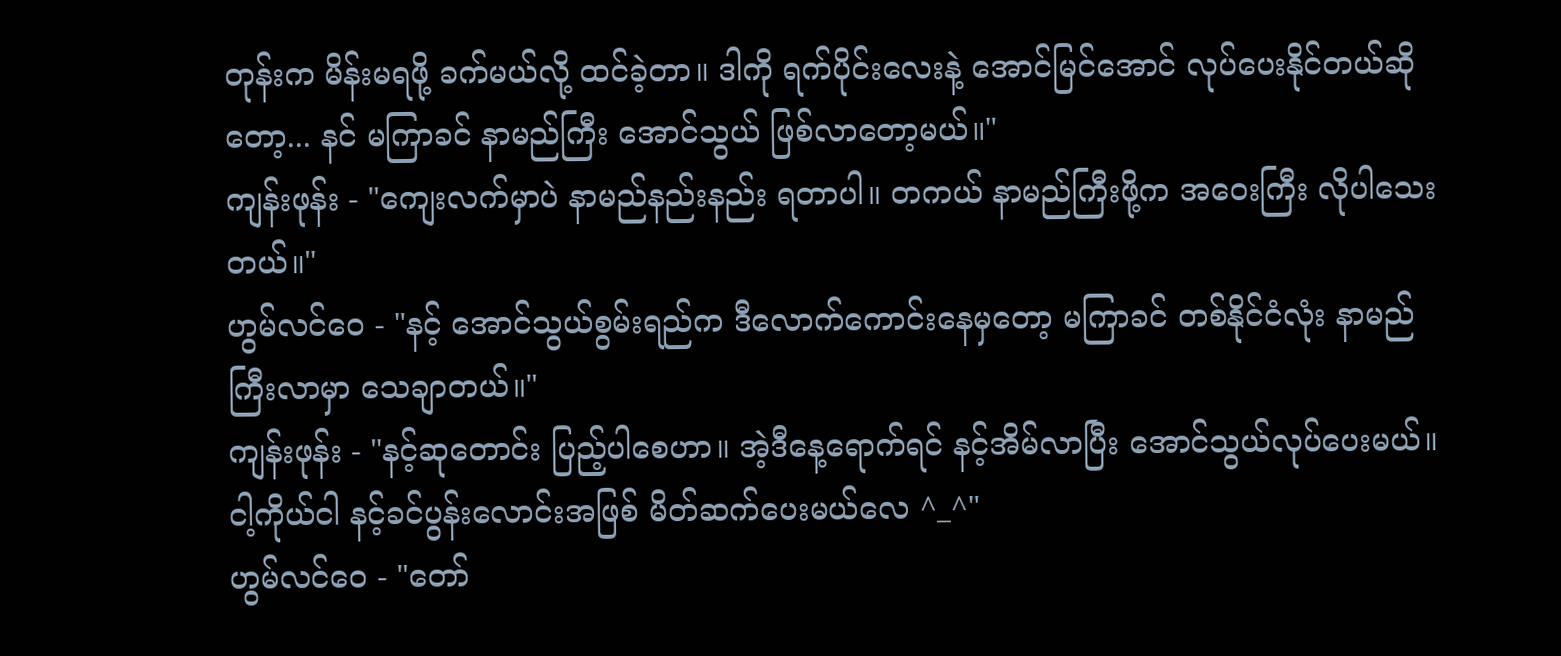တုန်းက မိန်းမရဖို့ ခက်မယ်လို့ ထင်ခဲ့တာ။ ဒါကို ရက်ပိုင်းလေးနဲ့ အောင်မြင်အောင် လုပ်ပေးနိုင်တယ်ဆိုတော့... နင် မကြာခင် နာမည်ကြီး အောင်သွယ် ဖြစ်လာတော့မယ်။"
ကျန်းဖုန်း - "ကျေးလက်မှာပဲ နာမည်နည်းနည်း ရတာပါ။ တကယ် နာမည်ကြီးဖို့က အဝေးကြီး လိုပါသေးတယ်။"
ဟွမ်လင်ဝေ - "နင့် အောင်သွယ်စွမ်းရည်က ဒီလောက်ကောင်းနေမှတော့ မကြာခင် တစ်နိုင်ငံလုံး နာမည်ကြီးလာမှာ သေချာတယ်။"
ကျန်းဖုန်း - "နင့်ဆုတောင်း ပြည့်ပါစေဟာ။ အဲ့ဒီနေ့ရောက်ရင် နင့်အိမ်လာပြီး အောင်သွယ်လုပ်ပေးမယ်။ ငါ့ကိုယ်ငါ နင့်ခင်ပွန်းလောင်းအဖြစ် မိတ်ဆက်ပေးမယ်လေ ^_^"
ဟွမ်လင်ဝေ - "တော်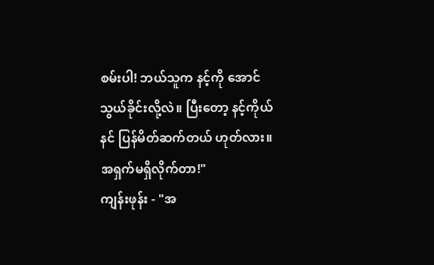စမ်းပါ! ဘယ်သူက နင့်ကို အောင်သွယ်ခိုင်းလို့လဲ။ ပြီးတော့ နင့်ကိုယ်နင် ပြန်မိတ်ဆက်တယ် ဟုတ်လား။ အရှက်မရှိလိုက်တာ!"
ကျန်းဖုန်း - "အ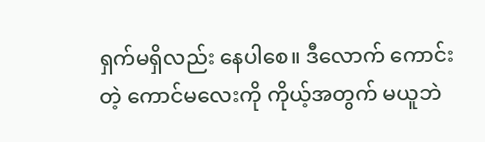ရှက်မရှိလည်း နေပါစေ။ ဒီလောက် ကောင်းတဲ့ ကောင်မလေးကို ကိုယ့်အတွက် မယူဘဲ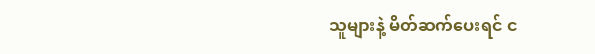သူများနဲ့ မိတ်ဆက်ပေးရင် င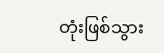တုံးဖြစ်သွား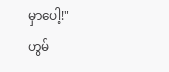မှာပေါ့!"
ဟွမ်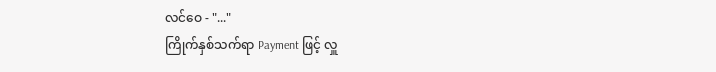လင်ဝေ - "..."
ကြိုက်နှစ်သက်ရာ Payment ဖြင့် လှူ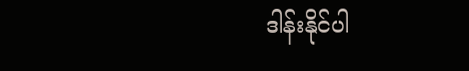ဒါန်းနိုင်ပါ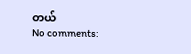တယ်
No comments: